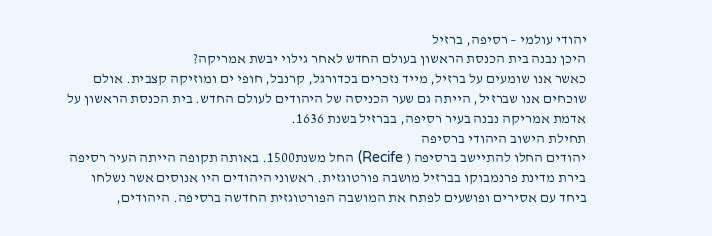יהודי עולמי – רסיפה, ברזיל
היכן נבנה בית הכנסת הראשון בעולם החדש לאחר גילוי יבשת אמריקה?
כאשר אנו שומעים על ברזיל, מייד נזכרים בכדורגל, קרנבל, חופי ים ומוזיקה קצבית. אולם שוכחים אנו שברזיל, הייתה גם שער הכניסה של היהודים לעולם החדש. בית הכנסת הראשון על אדמת אמריקה נבנה בעיר רסיפה, בברזיל בשנת 1636.
תחילת הישוב היהודי ברסיפה
יהודים החלו להתיישב ברסיפה ( Recife) החל משנת1500. באותה תקופה הייתה העיר רסיפה בירת מדינת פרנמבוקו בברזיל מושבה פורטוגזית. ראשוני היהודים היו אנוסים אשר נשלחו ביחד עם אסירים ופושעים לפתח את המושבה הפורטוגזית החדשה ברסיפה. היהודים,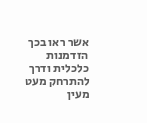אשר ראו בכך הזדמנות כלכלית ודרך להתרחק מעט מעין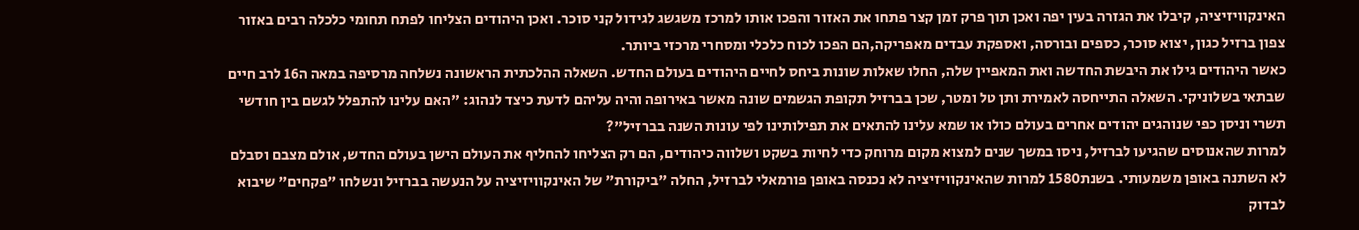האינקוויזיציה, קיבלו את הגזרה בעין יפה ואכן תוך פרק זמן קצר פתחו את האזור והפכו אותו למרכז משגשג לגידול קני סוכר. ואכן היהודים הצליחו לפתח תחומי כלכלה רבים באזור צפון ברזיל כגון, יצוא סוכר, כספים ובורסה, ואספקת עבדים מאפריקה,הם הפכו לכוח כלכלי ומסחרי מרכזי ביותר.
כאשר היהודים גילו את היבשת החדשה ואת המאפיין שלה, החלו שאלות שונות ביחס לחיים היהודים בעולם החדש. השאלה ההלכתית הראשונה נשלחה מרסיפה במאה ה16 לרב חיים שבתאי בשלוניקי. השאלה התייחסה לאמירת ותן טל ומטר, שכן בברזיל תקופת הגשמים שונה מאשר באירופה והיה עליהם לדעת כיצד לנהוג: "האם עלינו להתפלל לגשם בין חודשי תשרי וניסן כפי שנוהגים יהודים אחרים בעולם כולו או שמא עלינו להתאים את תפילותינו לפי עונות השנה בברזיל"?
למרות שהאנוסים שהגיעו לברזיל, ניסו במשך שנים למצוא מקום מרוחק כדי לחיות בשקט ושלווה כיהודים, הם רק הצליחו להחליף את העולם הישן בעולם החדש, אולם מצבם וסבלם לא השתנה באופן משמעותי. בשנת1580 למרות שהאינקוויזיציה לא נכנסה באופן פורמאלי לברזיל, החלה "ביקורת" של האינקוויזיציה על הנעשה בברזיל ונשלחו "פקחים" שיבוא לבדוק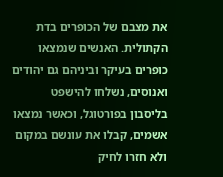את מצבם של הכופרים בדת הקתולית. האנשים שנמצאו כופרים בעיקר וביניהם גם יהודים ואנוסים, נשלחו להישפט בליסבון בפורטוגל, וכאשר נמצאו אשמים, קבלו את עונשם במקום ולא חזרו לחיק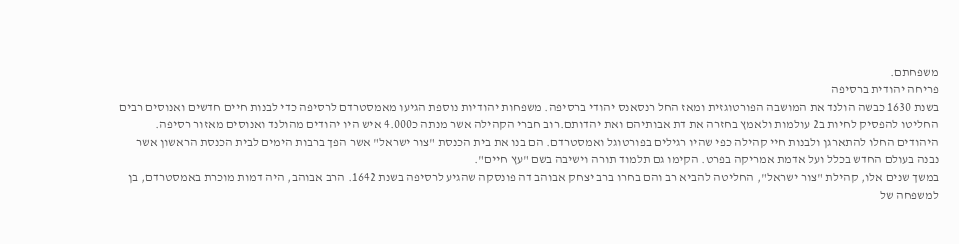משפחתם.
פריחה יהודית ברסיפה
בשנת 1630 כבשה הולנד את המושבה הפורטוגזית ומאז החל רנסאנס יהודי ברסיפה. משפחות יהודיות נוספת הגיעו מאמסטרדם לרסיפה כדי לבנות חיים חדשים ואנוסים רבים החליטו להפסיק לחיות ב2 עולמות ולאמץ בחזרה את דת אבותיהם ואת יהדותם.רוב חברי הקהילה אשר מנתה כ4.000 איש היו יהודים מהולנד ואנוסים מאזור רסיפה.
היהודים החלו להתארגן ולבנות חיי קהילה כפי שהיו רגילים בפורטוגל ואמסטרדם. הם בנו את בית הכנסת "צור ישראל" אשר הפך ברבות הימים לבית הכנסת הראשון אשר נבנה בעולם החדש בכלל ועל אדמת אמריקה בפרט. הקימו גם תלמוד תורה וישיבה בשם "עץ חיים".
במשך שנים אלו, קהילת "צור ישראל", החליטה להביא רב והם בחרו ברב יצחק אבוהב דה פונסקה שהגיע לרסיפה בשנת 1642. הרב אבוהב, היה דמות מוכרת באמסטרדם, בן למשפחה של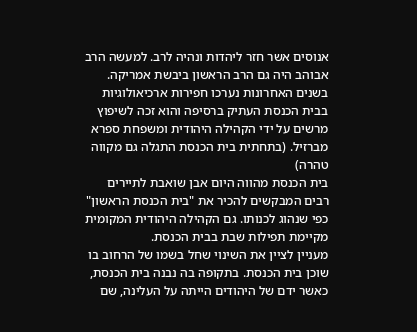אנוסים אשר חזר ליהדות ונהיה לרב. למעשה הרב אבוהב היה גם הרב הראשון ביבשת אמריקה.
בשנים האחרונות נערכו חפירות ארכיאולוגיות בבית הכנסת העתיק ברסיפה והוא זכה לשיפוץ מרשים על ידי הקהילה היהודית ומשפחת ספרא מברזיל. (בתחתית בית הכנסת התגלה גם מקווה טהרה)
בית הכנסת מהווה היום אבן שואבת לתיירים רבים המבקשים להכיר את "בית הכנסת הראשון" כפי שנהוג לכנותו. גם הקהילה היהודית המקומית מקיימת תפילות שבת בבית הכנסת.
מעניין לציין את השינוי שחל בשמו של הרחוב בו שוכן בית הכנסת. בתקופה בה נבנה בית הכנסת, כאשר ידם של היהודים הייתה על העלינה, שם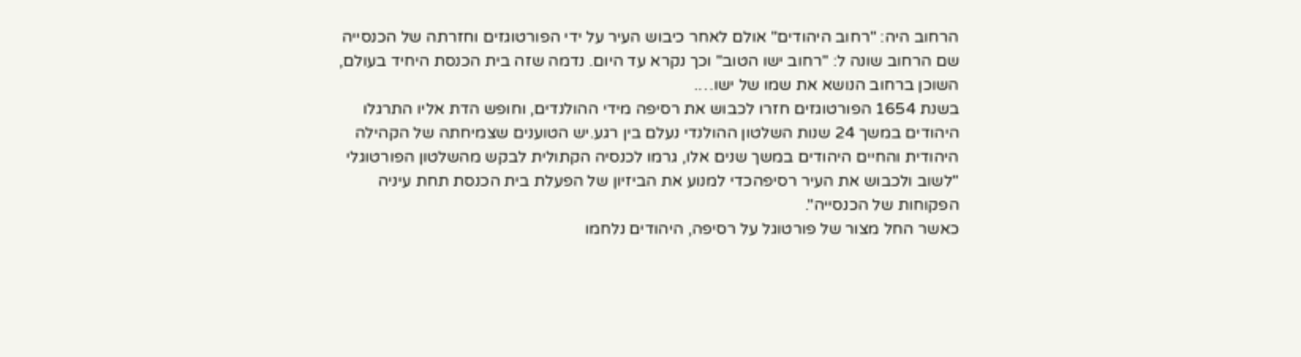הרחוב היה: "רחוב היהודים" אולם לאחר כיבוש העיר על ידי הפורטוגזים וחזרתה של הכנסייה שם הרחוב שונה ל: "רחוב ישו הטוב" וכך נקרא עד היום. נדמה שזה בית הכנסת היחיד בעולם, השוכן ברחוב הנושא את שמו של ישו….
בשנת 1654 הפורטוגזים חזרו לכבוש את רסיפה מידי ההולנדים, וחופש הדת אליו התרגלו היהודים במשך 24 שנות השלטון ההולנדי נעלם בין רגע.יש הטוענים שצמיחתה של הקהילה היהודית והחיים היהודים במשך שנים אלו, גרמו לכנסיה הקתולית לבקש מהשלטון הפורטוגלי "לשוב ולכבוש את העיר רסיפהכדי למנוע את הביזיון של הפעלת בית הכנסת תחת עיניה הפקוחות של הכנסייה".
כאשר החל מצור של פורטוגל על רסיפה, היהודים נלחמו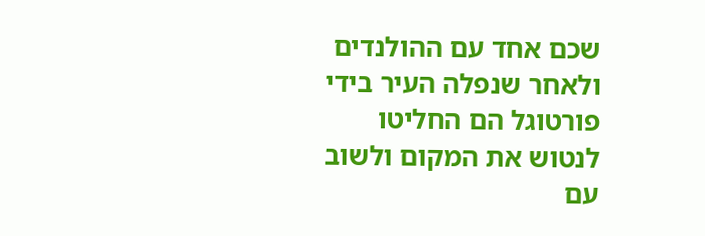שכם אחד עם ההולנדים ולאחר שנפלה העיר בידי פורטוגל הם החליטו לנטוש את המקום ולשוב עם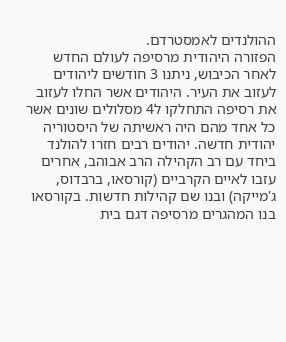ההולנדים לאמסטרדם.
הפזורה היהודית מרסיפה לעולם החדש
לאחר הכיבוש, ניתנו 3 חודשים ליהודים לעזוב את העיר. היהודים אשר החלו לעזוב את רסיפה התחלקו ל4 מסלולים שונים אשר כל אחד מהם היה ראשיתה של היסטוריה יהודית חדשה. יהודים רבים חזרו להולנד ביחד עם רב הקהילה הרב אבוהב, אחרים עזבו לאיים הקרביים (קורסאו, ברבדוס, ג'מייקה) ובנו שם קהילות חדשות. בקורסאו בנו המהגרים מרסיפה דגם בית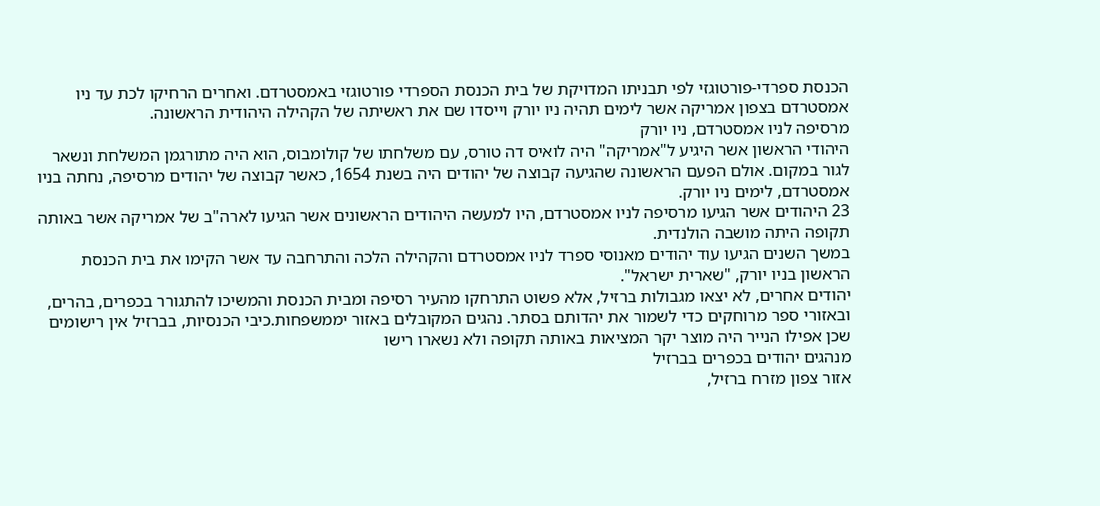הכנסת ספרדי-פורטוגזי לפי תבניתו המדויקת של בית הכנסת הספרדי פורטוגזי באמסטרדם. ואחרים הרחיקו לכת עד ניו אמסטרדם בצפון אמריקה אשר לימים תהיה ניו יורק וייסדו שם את ראשיתה של הקהילה היהודית הראשונה.
מרסיפה לניו אמסטרדם, ניו יורק
היהודי הראשון אשר היגיע ל"אמריקה" היה לואיס דה טורס, עם משלחתו של קולומבוס, הוא היה מתורגמן המשלחת ונשאר לגור במקום. אולם הפעם הראשונה שהגיעה קבוצה של יהודים היה בשנת 1654, כאשר קבוצה של יהודים מרסיפה, נחתה בניו אמסטרדם, לימים ניו יורק.
23 היהודים אשר הגיעו מרסיפה לניו אמסטרדם, היו למעשה היהודים הראשונים אשר הגיעו לארה"ב של אמריקה אשר באותה תקופה היתה מושבה הולנדית.
במשך השנים הגיעו עוד יהודים מאנוסי ספרד לניו אמסטרדם והקהילה הלכה והתרחבה עד אשר הקימו את בית הכנסת הראשון בניו יורק, "שארית ישראל".
יהודים אחרים, לא יצאו מגבולות ברזיל, אלא פשוט התרחקו מהעיר רסיפה ומבית הכנסת והמשיכו להתגורר בכפרים, בהרים, ובאזורי ספר מרוחקים כדי לשמור את יהדותם בסתר. נהגים המקובלים באזור יממשפחות.כיבי הכנסיות, בברזיל אין רישומים שכן אפילו הנייר היה מוצר יקר המציאות באותה תקופה ולא נשארו רישו
מנהגים יהודים בכפרים בברזיל
אזור צפון מזרח ברזיל,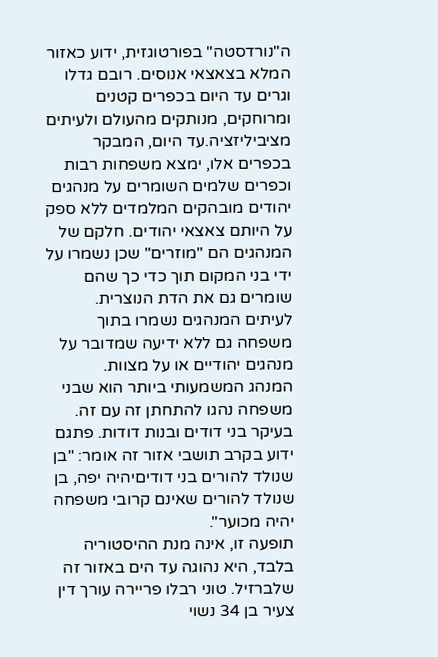ה"נורדסטה" בפורטוגזית, ידוע כאזור המלא בצאצאי אנוסים. רובם גדלו וגרים עד היום בכפרים קטנים ומרוחקים, מנותקים מהעולם ולעיתים מציביליזציה.עד היום, המבקר בכפרים אלו, ימצא משפחות רבות וכפרים שלמים השומרים על מנהגים יהודים מובהקים המלמדים ללא ספק על היותם צאצאי יהודים. חלקם של המנהגים הם "מוזרים" שכן נשמרו על ידי בני המקום תוך כדי כך שהם שומרים גם את הדת הנוצרית. לעיתים המנהגים נשמרו בתוך משפחה גם ללא ידיעה שמדובר על מנהגים יהודיים או על מצוות.
המנהג המשמעותי ביותר הוא שבני משפחה נהגו להתחתן זה עם זה. בעיקר בני דודים ובנות דודות. פתגם ידוע בקרב תושבי אזור זה אומר: "בן שנולד להורים בני דודיםיהיה יפה, בן שנולד להורים שאינם קרובי משפחה יהיה מכוער".
תופעה זו, אינה מנת ההיסטוריה בלבד, היא נהוגה עד הים באזור זה שלברזיל. טוני רבלו פריירה עורך דין צעיר בן 34 נשוי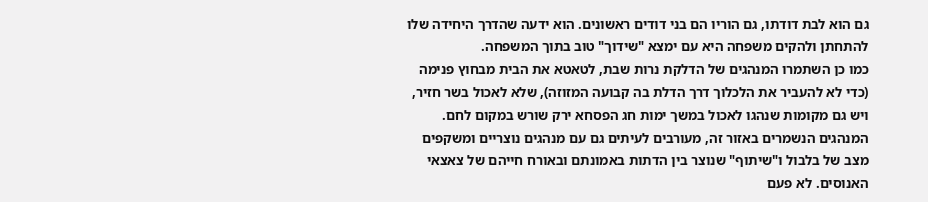גם הוא לבת דודתו, גם הוריו הם בני דודים ראשונים. הוא ידעה שהדרך היחידה שלו להתחתן ולהקים משפחה היא עם ימצא "שידוך" טוב בתוך המשפחה.
כמו כן השתמרו המנהגים של הדלקת נרות שבת, לטאטא את הבית מבחוץ פנימה (כדי לא להעביר את הלכלוך דרך הדלת בה קבועה המזוזה), שלא לאכול בשר חזיר, ויש גם מקומות שנהגו לאכול במשך ימות חג הפסחא ירק שורש במקום לחם.
המנהגים הנשמרים באזור זה, מעורבים לעיתים גם עם מנהגים נוצריים ומשקפים מצב של בלבול ו"שיתוף" שנוצר בין הדתות באמונתם ובאורח חייהם של צאצאי האנוסים. לא פעם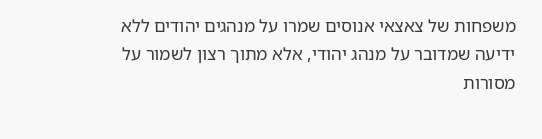משפחות של צאצאי אנוסים שמרו על מנהגים יהודים ללא ידיעה שמדובר על מנהג יהודי, אלא מתוך רצון לשמור על מסורות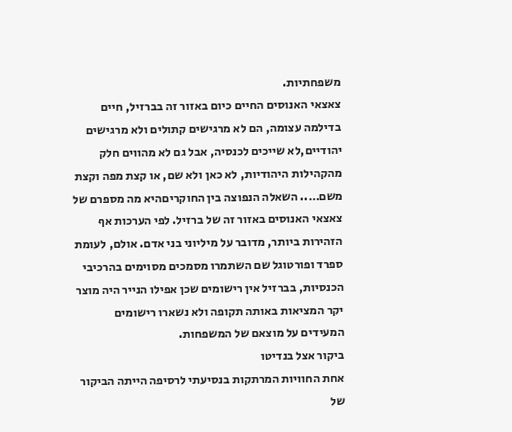משפחתיות.
צאצאי האנוסים החיים כיום באזור זה בברזיל, חיים בדילמה עצומה, הם לא מרגישים קתולים ולא מרגישים יהודיים,לא שייכים לכנסיה, אבל גם לא מהווים חלק מהקהילות היהודיות, לא כאן ולא שם, או קצת מפה וקצת משם….. השאלה הנפוצה בין החוקריםהיא מה מספרם של צאצאי האנוסים באזור זה של ברזיל. לפי הערכות אף הזהירות ביותר, מדובר על מיליוני בני אדם. אולם, לעומת ספרד ופורטוגל שם השתמרו מסמכים מסוימים בהרכיבי הכנסיות, בברזיל אין רישומים שכן אפילו הנייר היה מוצר יקר המציאות באותה תקופה ולא נשארו רישומים המעידים על מוצאם של המשפחות.
ביקור אצל בנדיטו
אחת החוויות המרתקות בנסיעתי לרסיפה הייתה הביקור של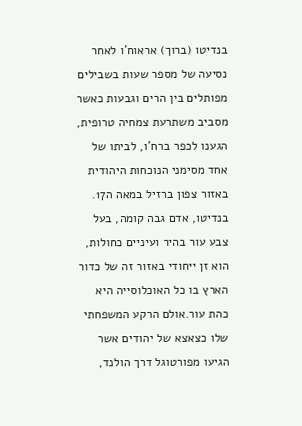בנדיטו (ברוך) אראוח'ו לאחר נסיעה של מספר שעות בשבילים מפותלים בין הרים וגבעות כאשר מסביב משתרעת צמחיה טרופית, הגענו לכפר ברח'ו, לביתו של אחד מסימני הנוכחות היהודית באזור צפון ברזיל במאה ה17. בנדיטו, אדם גבה קומה, בעל צבע עור בהיר ועיניים כחולות, הוא זן ייחודי באזור זה של כדור הארץ בו כל האוכלוסייה היא כהת עור.אולם הרקע המשפחתי שלו כצאצא של יהודים אשר הגיעו מפורטוגל דרך הולנד,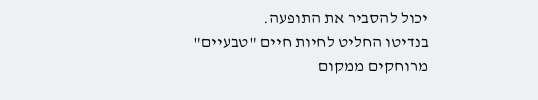יכול להסביר את התופעה.
בנדיטו החליט לחיות חיים "טבעיים" מרוחקים ממקום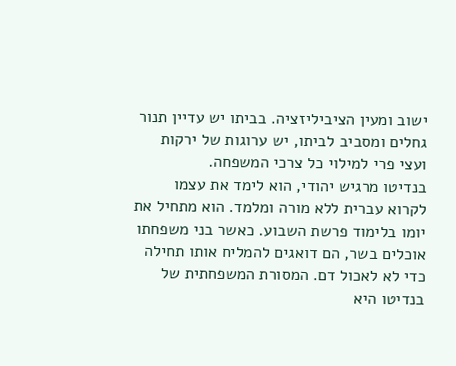ישוב ומעין הציביליזציה. בביתו יש עדיין תנור גחלים ומסביב לביתו, יש ערוגות של ירקות ועצי פרי למילוי כל צרכי המשפחה.
בנדיטו מרגיש יהודי, הוא לימד את עצמו לקרוא עברית ללא מורה ומלמד. הוא מתחיל את יומו בלימוד פרשת השבוע. כאשר בני משפחתו אוכלים בשר, הם דואגים להמליח אותו תחילה כדי לא לאכול דם. המסורת המשפחתית של בנדיטו היא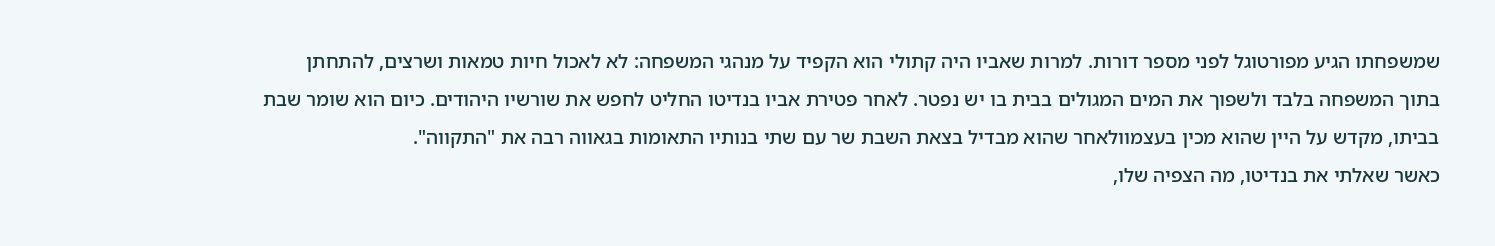שמשפחתו הגיע מפורטוגל לפני מספר דורות. למרות שאביו היה קתולי הוא הקפיד על מנהגי המשפחה: לא לאכול חיות טמאות ושרצים, להתחתן בתוך המשפחה בלבד ולשפוך את המים המגולים בבית בו יש נפטר. לאחר פטירת אביו בנדיטו החליט לחפש את שורשיו היהודים. כיום הוא שומר שבת בביתו, מקדש על היין שהוא מכין בעצמוולאחר שהוא מבדיל בצאת השבת שר עם שתי בנותיו התאומות בגאווה רבה את "התקווה".
כאשר שאלתי את בנדיטו, מה הצפיה שלו,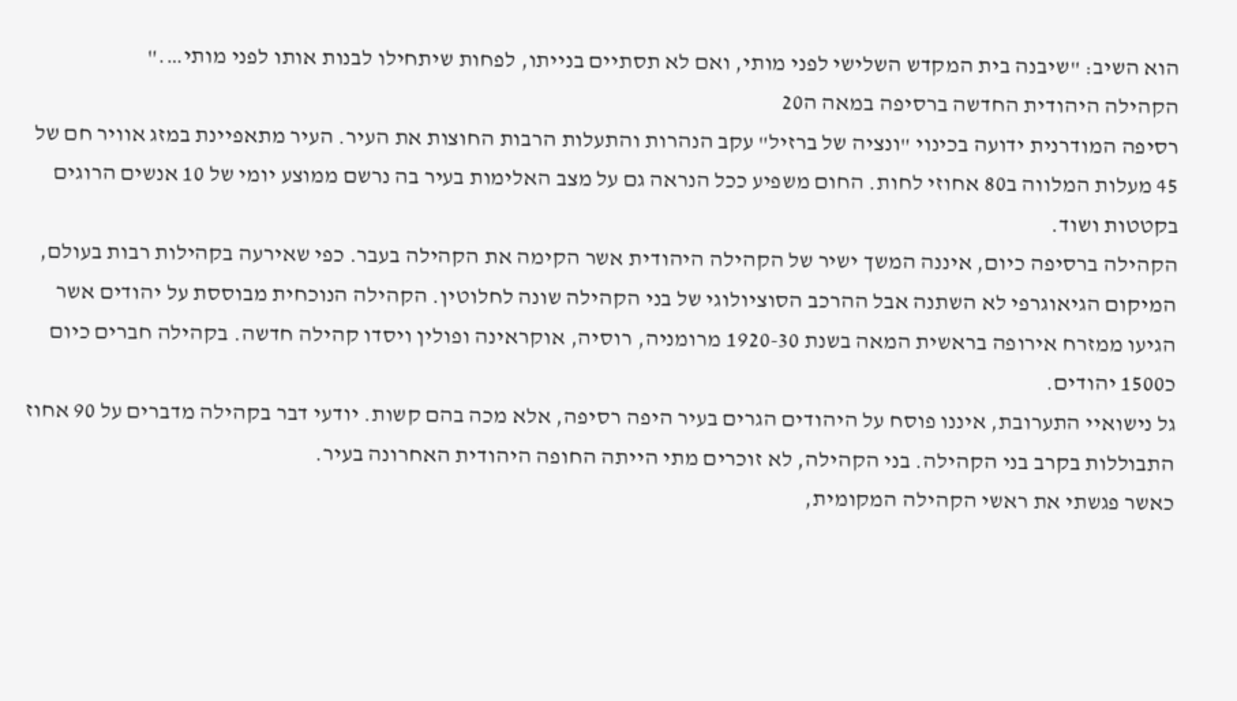הוא השיב: "שיבנה בית המקדש השלישי לפני מותי, ואם לא תסתיים בנייתו, לפחות שיתחילו לבנות אותו לפני מותי…."
הקהילה היהודית החדשה ברסיפה במאה ה20
רסיפה המודרנית ידועה בכינוי "ונציה של ברזיל" עקב הנהרות והתעלות הרבות החוצות את העיר. העיר מתאפיינת במזג אוויר חם של 45 מעלות המלווה ב80 אחוזי לחות. החום משפיע ככל הנראה גם על מצב האלימות בעיר בה נרשם ממוצע יומי של 10 אנשים הרוגים בקטטות ושוד.
הקהילה ברסיפה כיום, איננה המשך ישיר של הקהילה היהודית אשר הקימה את הקהילה בעבר. כפי שאירעה בקהילות רבות בעולם, המיקום הגיאוגרפי לא השתנה אבל ההרכב הסוציולוגי של בני הקהילה שונה לחלוטין. הקהילה הנוכחית מבוססת על יהודים אשר הגיעו ממזרח אירופה בראשית המאה בשנת 1920-30 מרומניה, רוסיה, אוקראינה ופולין ויסדו קהילה חדשה. בקהילה חברים כיום כ1500 יהודים.
גל נישואיי התערובת, איננו פוסח על היהודים הגרים בעיר היפה רסיפה, אלא מכה בהם קשות. יודעי דבר בקהילה מדברים על 90 אחוז התבוללות בקרב בני הקהילה. בני הקהילה, לא זוכרים מתי הייתה החופה היהודית האחרונה בעיר.
כאשר פגשתי את ראשי הקהילה המקומית,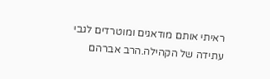ראיתי אותם מודאגים ומוטרדים לגבי עתידה של הקהילה.הרב אברהם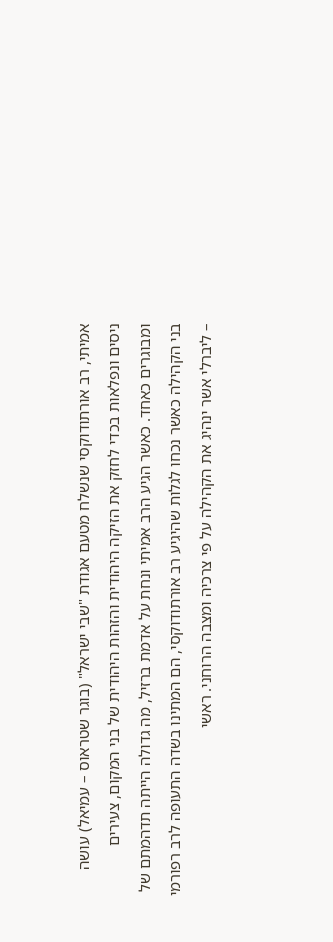אמיתי, רב אורתודוקסי שנשלח מטעם אגודת "שבי ישראל" (בוגר שטראוס – עמיאל) עושה ניסים ונפלאות בכדי לחזק את הזיקה היהודית והזהות היהודית של בני המקום, צעירים ומבוגרים כאחד. כאשר הגיע הרב אמיתי ונחת על אדמת ברזיל, מה גדולה הייתה תדהמתם של בני הקהילה כאשר נכחו לגלות שהיגיע רב אורתודוקסי, הם המתינו בשדה התעופה לרב רפורמי – ליברלי אשר ינהיג את הקהילה על פי צרכיה ומצבה הרוחני. ראשי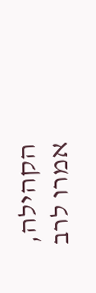הקהילה, אמרו לרב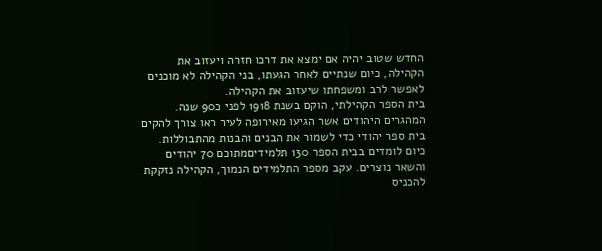החדש שטוב יהיה אם ימצא את דרכו חזרה ויעזוב את הקהילה, כיום שנתיים לאחר הגעתו, בני הקהילה לא מוכנים לאפשר לרב ומשפחתו שיעזוב את הקהילה.
בית הספר הקהילתי, הוקם בשנת 1918 לפני כ90 שנה. המהגרים היהודים אשר הגיעו מאירופה לעיר ראו צורך להקים בית ספר יהודי כדי לשמור את הבנים והבנות מהתבוללות. כיום לומדים בבית הספר 130 תלמידיםמתוכם 70 יהודים והשאר נוצרים. עקב מספר התלמידים הנמוך, הקהילה נזקקת להכניס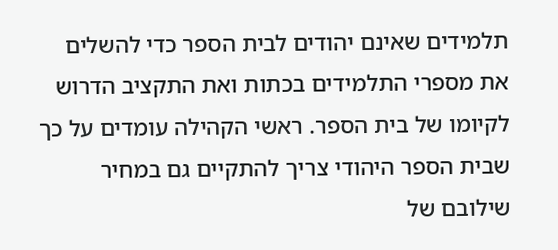תלמידים שאינם יהודים לבית הספר כדי להשלים את מספרי התלמידים בכתות ואת התקציב הדרוש לקיומו של בית הספר. ראשי הקהילה עומדים על כך שבית הספר היהודי צריך להתקיים גם במחיר שילובם של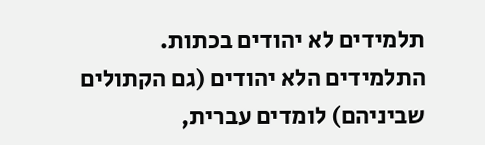תלמידים לא יהודים בכתות. התלמידים הלא יהודים (גם הקתולים שביניהם) לומדים עברית,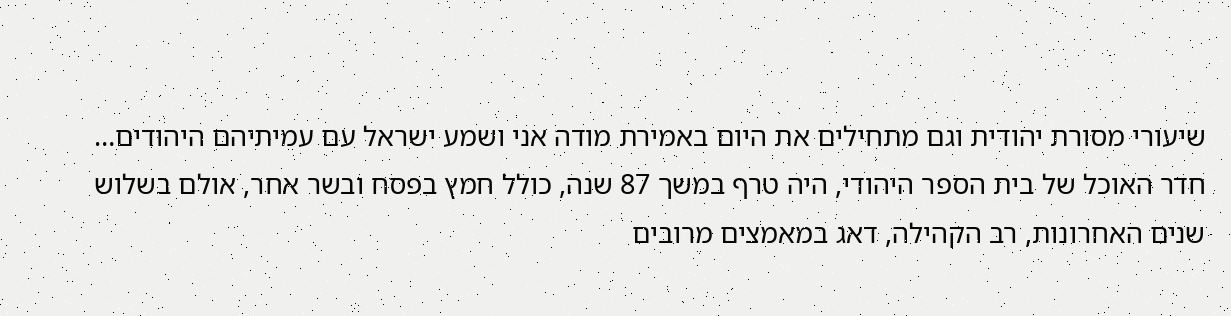שיעורי מסורת יהודית וגם מתחילים את היום באמירת מודה אני ושמע ישראל עם עמיתיהם היהודים…
חדר האוכל של בית הספר היהודי, היה טרף במשך 87 שנה, כולל חמץ בפסח ובשר אחר, אולם בשלוש שנים האחרונות, רב הקהילה, דאג במאמצים מרובים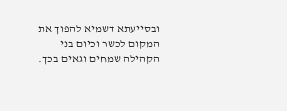ובסייעתא דשמיא להפוך את המקום לכשר וכיום בני הקהילה שמחים וגאים בכך.